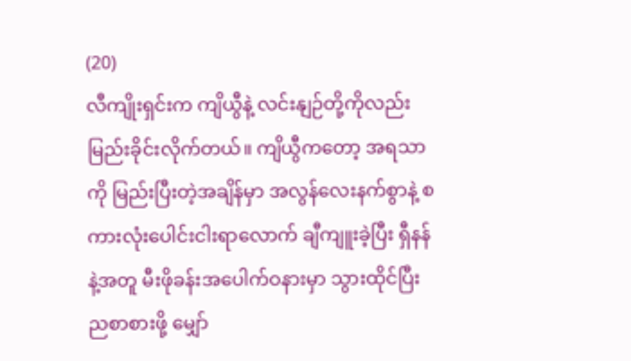(20)
လီကျိုးရှင်းက ကျိယွီနဲ့ လင်းနျဉ်တို့ကိုလည်း မြည်းခိုင်းလိုက်တယ်။ ကျိယွီကတော့ အရသာကို မြည်းပြီးတဲ့အချိန်မှာ အလွန်လေးနက်စွာနဲ့ စကားလုံးပေါင်းငါးရာလောက် ချီကျူးခဲ့ပြီး ရှီနန်နဲ့အတူ မီးဖိုခန်းအပေါက်ဝနားမှာ သွားထိုင်ပြီး ညစာစားဖို့ မျှော်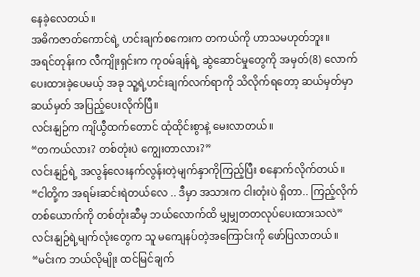နေခဲ့လေတယ်။
အဓိကဇာတ်ကောင်ရဲ့ ဟင်းချက်စကေးက တကယ်ကို ဟာသမဟုတ်ဘူး။
အရင်တုန်းက လီကျိုးရှင်းက ကုဝမ်ချန်ရဲ့ ဆွဲဆောင်မှုတွေကို အမှတ်(8) လောက် ပေးထားခဲ့ပေမယ့် အခု သူ့ရဲ့ဟင်းချက်လက်ရာကို သိလိုက်ရတော့ ဆယ်မှတ်မှာ ဆယ်မှတ် အပြည့်ပေးလိုက်ပြီ။
လင်းနျဉ်က ကျိယွီထက်တောင် ထုံထိုင်းစွာနဲ့ မေးလာတယ်။
“တကယ်လား? တစ်တုံးပဲ ကျွေးတာလား?”
လင်းနျဉ်ရဲ့ အလွန်လေးနက်လွန်းတဲ့မျက်နှာကိုကြည့်ပြီး စနောက်လိုက်တယ်။
“ငါတို့က အရမ်းဆင်းရဲတယ်လေ .. ဒီမှာ အသားက ငါးတုံးပဲ ရှိတာ.. ကြည့်လိုက် တစ်ယောက်ကို တစ်တုံးဆီမှ ဘယ်လောက်ထိ မျှမျှတတလုပ်ပေးထားသလဲ”
လင်းနျဉ်ရဲ့မျက်လုံးတွေက သူ မကျေနပ်တဲ့အကြောင်းကို ဖော်ပြလာတယ်။
“မင်းက ဘယ်လိုမျိုး ထင်မြင်ချက်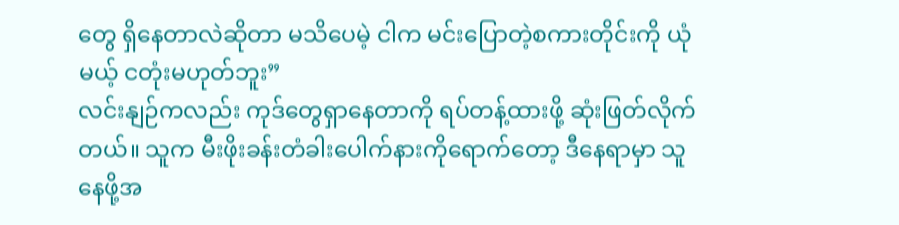တွေ ရှိနေတာလဲဆိုတာ မသိပေမဲ့ ငါက မင်းပြောတဲ့စကားတိုင်းကို ယုံမယ့် ငတုံးမဟုတ်ဘူး”
လင်းနျဉ်ကလည်း ကုဒ်တွေရှာနေတာကို ရပ်တန့်ထားဖို့ ဆုံးဖြတ်လိုက်တယ်။ သူက မီးဖိုးခန်းတံခါးပေါက်နားကိုရောက်တော့ ဒီနေရာမှာ သူ နေဖို့အ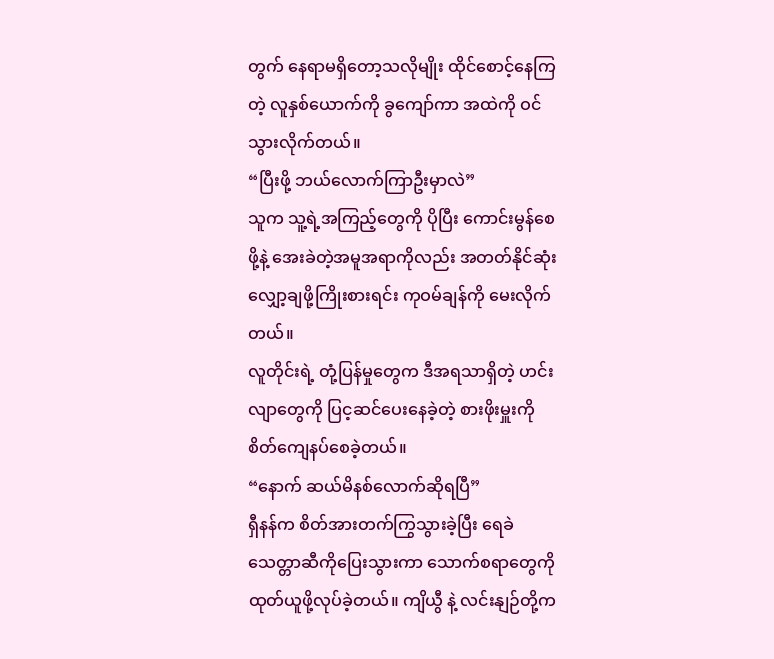တွက် နေရာမရှိတော့သလိုမျိုး ထိုင်စောင့်နေကြတဲ့ လူနှစ်ယောက်ကို ခွကျော်ကာ အထဲကို ဝင်သွားလိုက်တယ်။
“ပြီးဖို့ ဘယ်လောက်ကြာဦးမှာလဲ”
သူက သူ့ရဲ့အကြည့်တွေကို ပိုပြီး ကောင်းမွန်စေဖို့နဲ့ အေးခဲတဲ့အမူအရာကိုလည်း အတတ်နိုင်ဆုံးလျှော့ချဖို့ကြိုးစားရင်း ကုဝမ်ချန်ကို မေးလိုက်တယ်။
လူတိုင်းရဲ့ တုံ့ပြန်မှုတွေက ဒီအရသာရှိတဲ့ ဟင်းလျာတွေကို ပြင့ဆင်ပေးနေခဲ့တဲ့ စားဖိုးမှူးကို စိတ်ကျေနပ်စေခဲ့တယ်။
“နောက် ဆယ်မိနစ်လောက်ဆိုရပြီ”
ရှီနန်က စိတ်အားတက်ကြွသွားခဲ့ပြီး ရေခဲသေတ္တာဆီကိုပြေးသွားကာ သောက်စရာတွေကို ထုတ်ယူဖို့လုပ်ခဲ့တယ်။ ကျိယွီ နဲ့ လင်းနျဉ်တို့က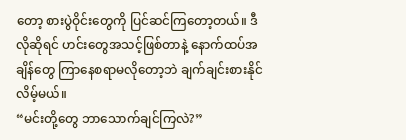တော့ စားပွဲဝိုင်းတွေကို ပြင်ဆင်ကြတော့တယ်။ ဒီလိုဆိုရင် ဟင်းတွေအသင့်ဖြစ်တာနဲ့ နောက်ထပ်အချိန်တွေ ကြာနေစရာမလိုတော့ဘဲ ချက်ချင်းစားနိုင်လိမ့်မယ်။
“မင်းတို့တွေ ဘာသောက်ချင်ကြလဲ?”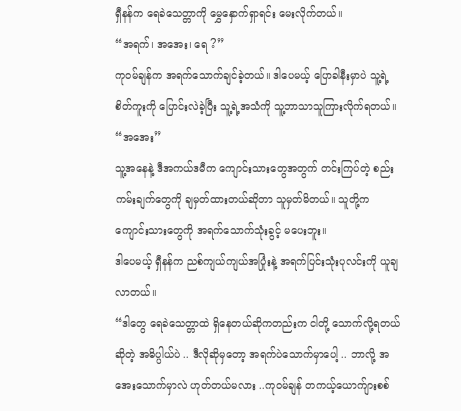ရှီနန်က ရေခဲသေတ္တာကို မွှေနှောက်ရှာရင်း မေးလိုက်တယ်။
“အရက်၊ အအေး၊ ရေ ?”
ကုဝမ်ချန်က အရက်သောက်ချင်ခဲ့တယ်။ ဒါပေမယ့် ပြောခါနီးမှာပဲ သူ့ရဲ့စိတ်ကူးကို ပြောင်းလဲခဲ့ပြီး သူ့ရဲ့အသံကို သူ့ဘာသာသူကြားလိုက်ရတယ်။
“အအေး”
သူ့အနေနဲ့ ဒီအကယ်ဒမီက ကျောင်းသားတွေအတွက် တင်းကြပ်တဲ့ စည်းကမ်းချက်တွေကို ချမှတ်ထားတယ်ဆိုတာ သူမှတ်မိတယ်။ သူတို့က ကျောင်းသားတွေကို အရက်သောက်သုံးခွင့် မပေးဘူး။
ဒါပေမယ့် ရှီနန်က ညစ်ကျယ်ကျယ်အပြုံးနဲ့ အရက်ပြင်းသုံးပုလင်းကို ယူချလာတယ်။
“ဒါတွေ ရေခဲသေတ္တာထဲ ရှိနေတယ်ဆိုကတည်းက ငါတို့ သောက်လို့ရတယ်ဆိုတဲ့ အဓိပ္ပါယ်ပဲ .. ဒီလိုဆိုမှတော့ အရက်ပဲသောက်မှာပေါ့ .. ဘာလို့ အအေးသောက်မှာလဲ ဟုတ်တယ်မလား ..ကုဝမ်ချန် တကယ့်ယောက်ျားစစ်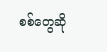စစ်တွေဆို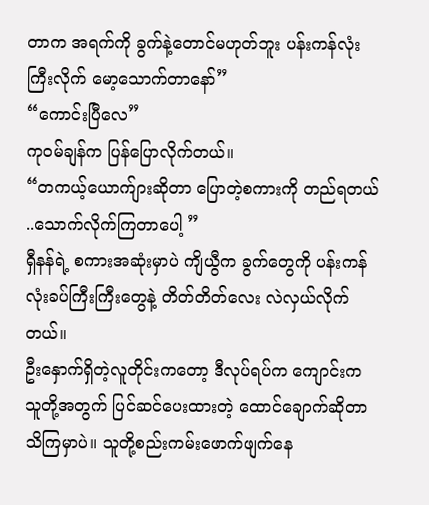တာက အရက်ကို ခွက်နဲ့တောင်မဟုတ်ဘူး ပန်းကန်လုံးကြီးလိုက် မော့သောက်တာနော်”
“ကောင်းပြီလေ”
ကုဝမ်ချန်က ပြန်ပြောလိုက်တယ်။
“တကယ့်ယောက်ျားဆိုတာ ပြောတဲ့စကားကို တည်ရတယ် ..သောက်လိုက်ကြတာပေါ့ ”
ရှီနန်ရဲ့ စကားအဆုံးမှာပဲ ကျိယွီက ခွက်တွေကို ပန်းကန်လုံးခပ်ကြီးကြီးတွေနဲ့ တိတ်တိတ်လေး လဲလှယ်လိုက်တယ်။
ဦးနှောက်ရှိတဲ့လူတိုင်းကတော့ ဒီလုပ်ရပ်က ကျောင်းက သူတို့အတွက် ပြင်ဆင်ပေးထားတဲ့ ထောင်ချောက်ဆိုတာ သိကြမှာပဲ။ သူတို့စည်းကမ်းဖောက်ဖျက်နေ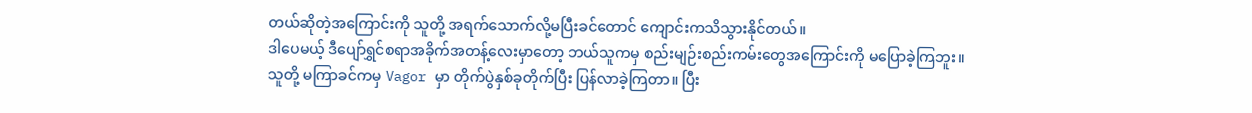တယ်ဆိုတဲ့အကြောင်းကို သူတို့ အရက်သောက်လို့မပြီးခင်တောင် ကျောင်းကသိသွားနိုင်တယ်။
ဒါပေမယ့် ဒီပျော်ရွှင်စရာအခိုက်အတန့်လေးမှာတော့ ဘယ်သူကမှ စည်းမျဉ်းစည်းကမ်းတွေအကြောင်းကို မပြောခဲ့ကြဘူး။
သူတို့ မကြာခင်ကမှ Vagor မှာ တိုက်ပွဲနှစ်ခုတိုက်ပြီး ပြန်လာခဲ့ကြတာ။ ပြီး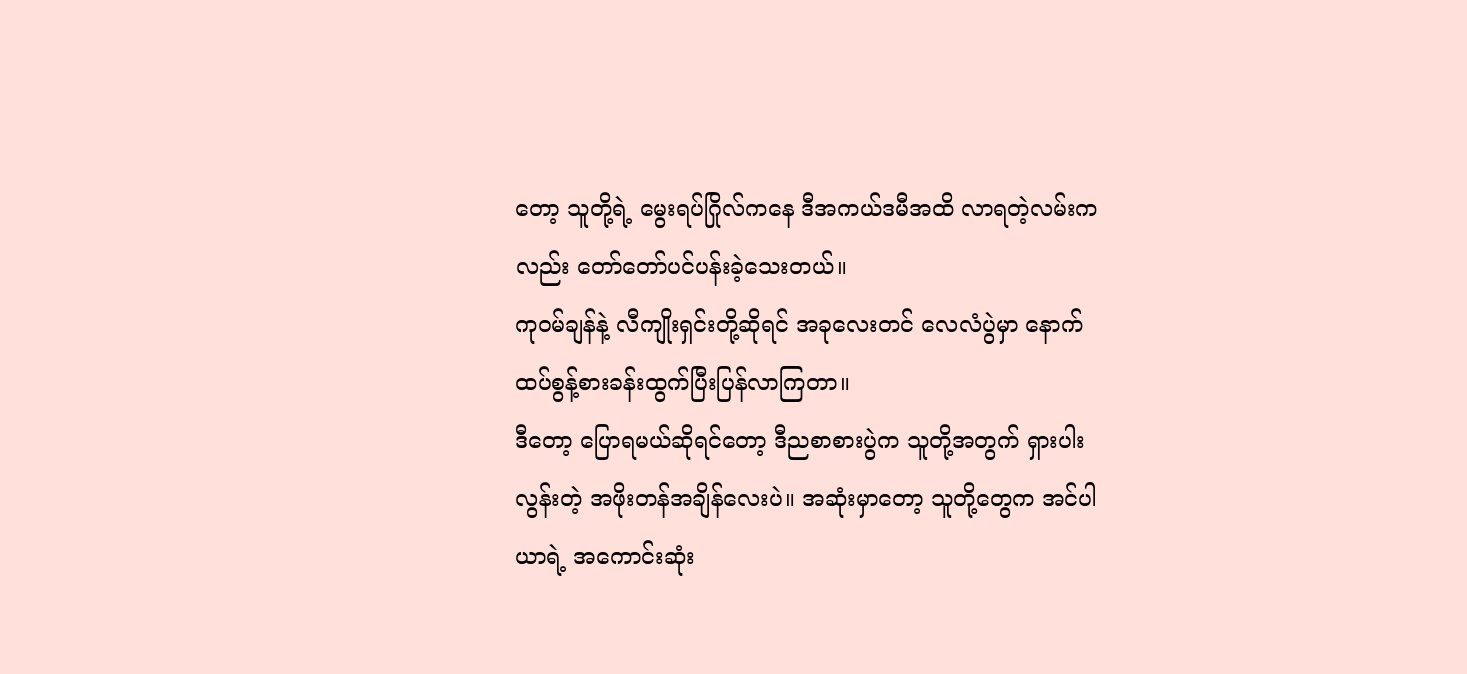တော့ သူတို့ရဲ့ မွေးရပ်ဂြိုလ်ကနေ ဒီအကယ်ဒမီအထိ လာရတဲ့လမ်းကလည်း တော်တော်ပင်ပန်းခဲ့သေးတယ်။
ကုဝမ်ချန်နဲ့ လီကျိုးရှင်းတို့ဆိုရင် အခုလေးတင် လေလံပွဲမှာ နောက်ထပ်စွန့်စားခန်းထွက်ပြီးပြန်လာကြတာ။
ဒီတော့ ပြောရမယ်ဆိုရင်တော့ ဒီညစာစားပွဲက သူတို့အတွက် ရှားပါးလွန်းတဲ့ အဖိုးတန်အချိန်လေးပဲ။ အဆုံးမှာတော့ သူတို့တွေက အင်ပါယာရဲ့ အကောင်းဆုံး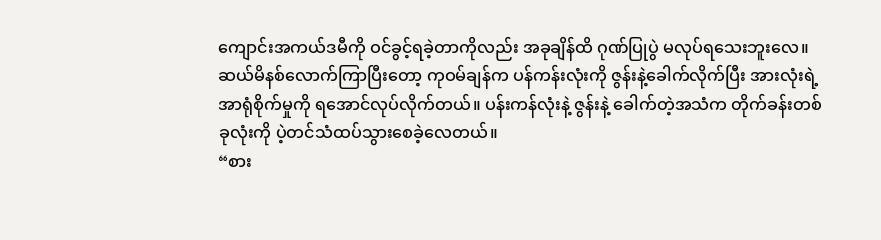ကျောင်းအကယ်ဒမီကို ဝင်ခွင့်ရခဲ့တာကိုလည်း အခုချိန်ထိ ဂုဏ်ပြုပွဲ မလုပ်ရသေးဘူးလေ။
ဆယ်မိနစ်လောက်ကြာပြီးတော့ ကုဝမ်ချန်က ပန်ကန်းလုံးကို ဇွန်းနဲ့ခေါက်လိုက်ပြီး အားလုံးရဲ့ အာရုံစိုက်မှုကို ရအောင်လုပ်လိုက်တယ်။ ပန်းကန်လုံးနဲ့ ဇွန်းနဲ့ ခေါက်တဲ့အသံက တိုက်ခန်းတစ်ခုလုံးကို ပဲ့တင်သံထပ်သွားစေခဲ့လေတယ်။
“စား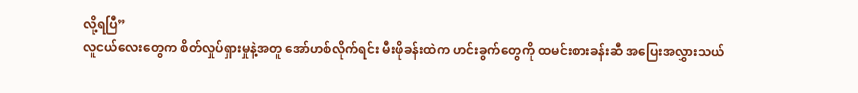လို့ရပြီ”
လူငယ်လေးတွေက စိတ်လှုပ်ရှားမှုနဲ့အတူ အော်ဟစ်လိုက်ရင်း မီးဖိုခန်းထဲက ဟင်းခွက်တွေကို ထမင်းစားခန်းဆီ အပြေးအလွှားသယ်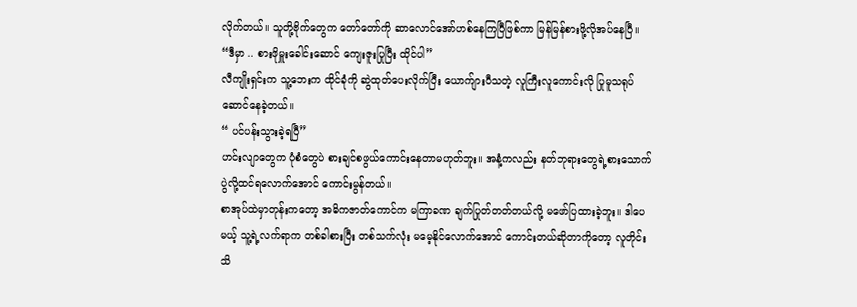လိုက်တယ်။ သူတို့ဗိုက်တွေက တော်တော်ကို ဆာလောင်အော်ဟစ်နေကြပြီဖြစ်ကာ မြန်မြန်စားဖို့လိုအပ်နေပြီ။
“ဒီမှာ .. စားဖိုမှူးခေါင်းဆောင် ကျေးဇူးပြုပြီး ထိုင်ပါ”
လီကျိုးရှင်းက သူ့ဘေးက ထိုင်ခုံကို ဆွဲထုတ်ပေးလိုက်ပြီး ယောက်ျားပီသတဲ့ လူကြီးလူကောင်းလို ပြုမူသရုပ်ဆောင်နေခဲ့တယ်။
“ ပင်ပန်းသွားခဲ့ရပြီ”
ဟင်းလျာတွေက ပုံစံတွေပဲ စားချင်စဖွယ်ကောင်းနေတာမဟုတ်ဘူး။ အနံ့ကလည်း နတ်ဘုရားတွေရဲ့စားသောက်ပွဲလို့ထင်ရလောက်အောင် ကောင်းမွန်တယ်။
စာအုပ်ထဲမှာတုန်းကတော့ အဓိကဇာတ်ကောင်က မကြာခဏ ချက်ပြုတ်တတ်တယ်လို့ မဖော်ပြထားခဲ့ဘူး။ ဒါပေမယ့် သူ့ရဲ့လက်ရာက တစ်ခါစားပြီး တစ်သက်လုံး မမေ့နိုင်လောက်အောင် ကောင်းတယ်ဆိုတာကိုတော့ လူတိုင်းသိ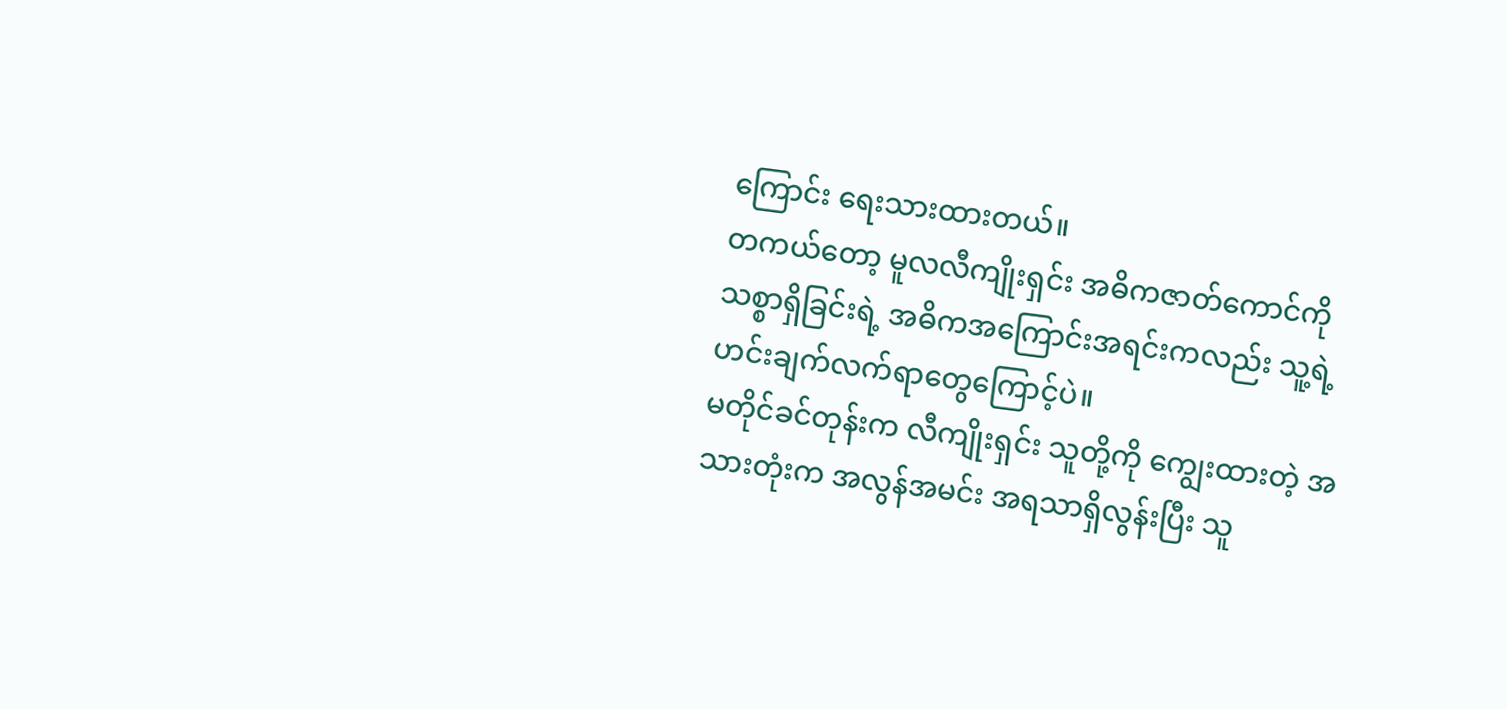ကြောင်း ရေးသားထားတယ်။
တကယ်တော့ မူလလီကျိုးရှင်း အဓိကဇာတ်ကောင်ကို သစ္စာရှိခြင်းရဲ့ အဓိကအကြောင်းအရင်းကလည်း သူ့ရဲ့ဟင်းချက်လက်ရာတွေကြောင့်ပဲ။
မတိုင်ခင်တုန်းက လီကျိုးရှင်း သူတို့ကို ကျွေးထားတဲ့ အသားတုံးက အလွန်အမင်း အရသာရှိလွန်းပြီး သူ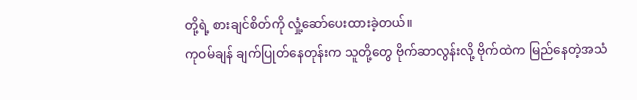တို့ရဲ့ စားချင်စိတ်ကို လှုံ့ဆော်ပေးထားခဲ့တယ်။
ကုဝမ်ချန် ချက်ပြုတ်နေတုန်းက သူတို့တွေ ဗိုက်ဆာလွန်းလို့ ဗိုက်ထဲက မြည်နေတဲ့အသံ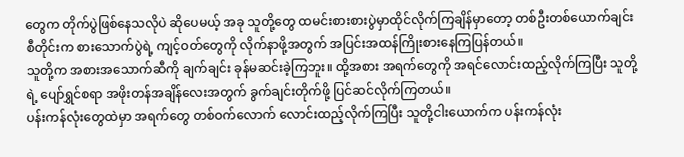တွေက တိုက်ပွဲဖြစ်နေသလိုပဲ ဆိုပေမယ့် အခု သူတို့တွေ ထမင်းစားစားပွဲမှာထိုင်လိုက်ကြချိန်မှာတော့ တစ်ဦးတစ်ယောက်ချင်းစီတိုင်းက စားသောက်ပွဲရဲ့ ကျင့်ဝတ်တွေကို လိုက်နာဖို့အတွက် အပြင်းအထန်ကြိုးစားနေကြပြန်တယ်။
သူတို့က အစားအသောက်ဆီကို ချက်ချင်း ခုန်မဆင်းခဲ့ကြဘူး။ ထို့အစား အရက်တွေကို အရင်လောင်းထည့်လိုက်ကြပြီး သူတို့ရဲ့ ပျော်ရွှင်စရာ အဖိုးတန်အချိန်လေးအတွက် ခွက်ချင်းတိုက်ဖို့ ပြင်ဆင်လိုက်ကြတယ်။
ပန်းကန်လုံးတွေထဲမှာ အရက်တွေ တစ်ဝက်လောက် လောင်းထည့်လိုက်ကြပြီး သူတို့ငါးယောက်က ပန်းကန်လုံး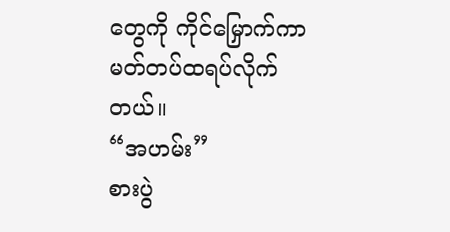တွေကို ကိုင်မြှောက်ကာ မတ်တပ်ထရပ်လိုက်တယ်။
“အဟမ်း”
စားပွဲ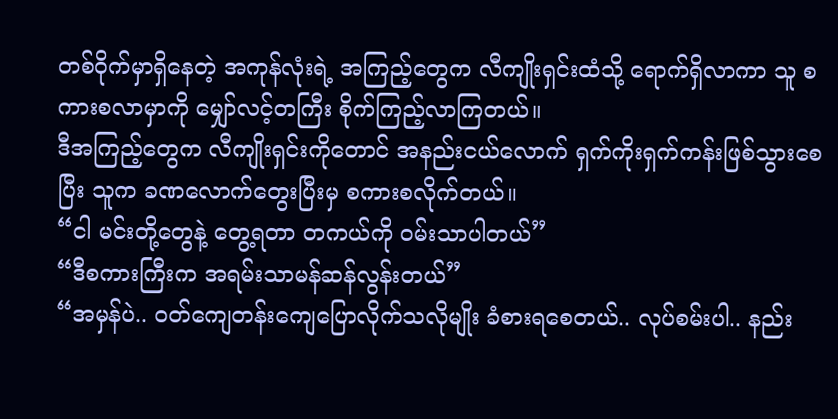တစ်ဝိုက်မှာရှိနေတဲ့ အကုန်လုံးရဲ့ အကြည့်တွေက လီကျိုးရှင်းထံသို့ ရောက်ရှိလာကာ သူ စကားစလာမှာကို မျှော်လင့်တကြီး စိုက်ကြည့်လာကြတယ်။
ဒီအကြည့်တွေက လီကျိုးရှင်းကိုတောင် အနည်းငယ်လောက် ရှက်ကိုးရှက်ကန်းဖြစ်သွားစေပြီး သူက ခဏလောက်တွေးပြီးမှ စကားစလိုက်တယ်။
“ငါ မင်းတို့တွေနဲ့ တွေ့ရတာ တကယ်ကို ဝမ်းသာပါတယ်”
“ဒီစကားကြီးက အရမ်းသာမန်ဆန်လွန်းတယ်”
“အမှန်ပဲ.. ဝတ်ကျေတန်းကျေပြောလိုက်သလိုမျိုး ခံစားရစေတယ်.. လုပ်စမ်းပါ.. နည်း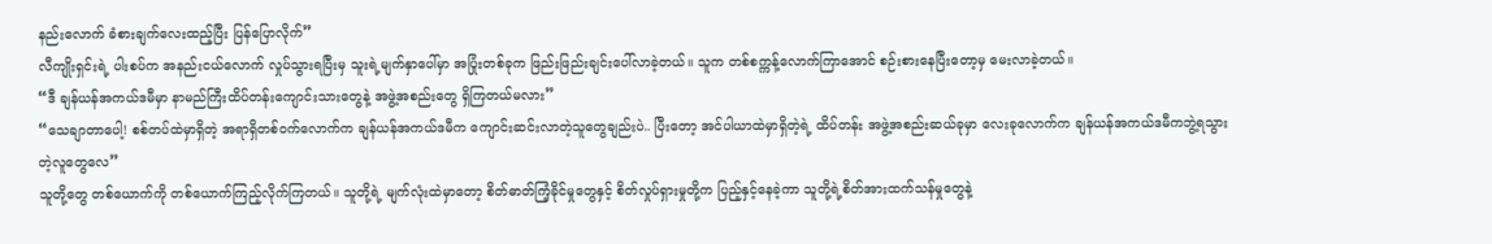နည်းလောက် ခံစားချက်လေးထည့်ပြီး ပြန်ပြောလိုက်”
လီကျိုးရှင်းရဲ့ ပါးစပ်က အနည်းငယ်လောက် လှုပ်သွားရပြီးမှ သူးရဲ့မျက်နှာပေါ်မှာ အပြုံးတစ်ခုက ဖြည်းဖြည်းချင်းပေါ်လာခဲ့တယ်။ သူက တစ်စက္ကန့်လောက်ကြာအောင် စဉ်းစားနေပြီးတော့မှ မေးလာခဲ့တယ်။
“ဒီ ချန်ယန်အကယ်ဒမီမှာ နာမည်ကြီးထိပ်တန်းကျောင်းသားတွေနဲ့ အဖွဲ့အစည်းတွေ ရှိကြတယ်မလား”
“သေချာတာပေါ့! စစ်တပ်ထဲမှာရှိတဲ့ အရာရှိတစ်ဝက်လောက်က ချန်ယန်အကယ်ဒမီက ကျောင်းဆင်းလာတဲ့သူတွေချည်းပဲ.. ပြီးတော့ အင်ပါယာထဲမှာရှိတဲ့ရဲ့ ထိပ်တန်း အဖွဲ့အစည်းဆယ်ခုမှာ လေးခုလောက်က ချန်ယန်အကယ်ဒမီကဘွဲ့ရသွားတဲ့လူတွေလေ”
သူတို့တွေ တစ်ယောက်ကို တစ်ယောက်ကြည့်လိုက်ကြတယ်။ သူတို့ရဲ့ မျက်လုံးထဲမှာတော့ စိတ်ဓာတ်ကြံ့ခိုင်မှုတွေနှင့် စိတ်လှုပ်ရှားမှုတို့က ပြည့်နှင့်နေခဲ့ကာ သူတို့ရဲ့စိတ်အားထက်သန်မှုတွေနဲ့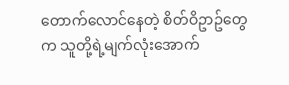တောက်လောင်နေတဲ့ စိတ်ဝိဥာဥ်တွေက သူတို့ရဲ့မျက်လုံးအောက်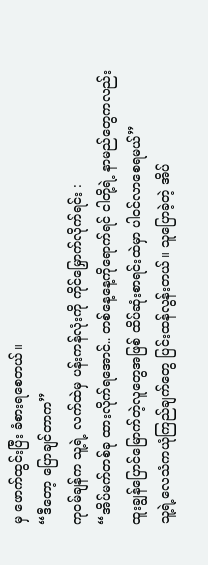မှ ဖောက်ထွင်းပြီး ခံစားရစေတယ်။
“ဒီတော့ ပြောချင်တာက”
ကုဝမ်ချန်က သူ့ရဲ့ လက်ထဲမှ ပန်းကန်လုံးကို ကိုင်မြှောက်လိုက်ရင်း :
“အိပ်မက်တစ်ခု ထားလိုက်ရအောင်.. တစ်နေ့နေ့ကိုရောက်ရင် ငါတို့ရဲ့ နာမည်တွေကလည်း ထူးချွန်ပြောင်မြောက်တဲ့လူတွေအဖြစ် ထိပ်ဆုံးစာရင်းထဲမှာ ပါဝင်လာစေရမယ်”
သူ့ရဲ့လေသံကယုံကြည်ချက်တွေ ပြင်းထန်လွန်းတယ်။ သူပြောခဲ့တဲ့ အိပ်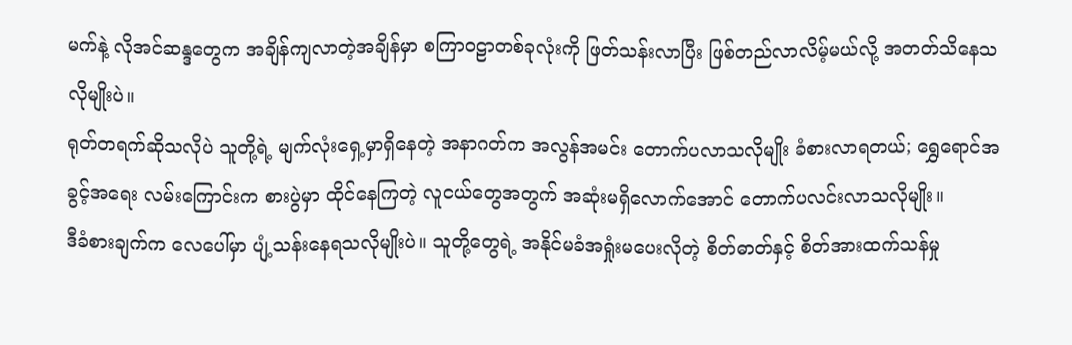မက်နဲ့ လိုအင်ဆန္ဒတွေက အချိန်ကျလာတဲ့အချိန်မှာ စကြာဝဠာတစ်ခုလုံးကို ဖြတ်သန်းလာပြီး ဖြစ်တည်လာလိမ့်မယ်လို့ အတတ်သိနေသလိုမျိုးပဲ။
ရုတ်တရက်ဆိုသလိုပဲ သူတို့ရဲ့ မျက်လုံးရှေ့မှာရှိနေတဲ့ အနာဂတ်က အလွန်အမင်း တောက်ပလာသလိုမျိုး ခံစားလာရတယ်; ရွှေရောင်အခွင့်အရေး လမ်းကြောင်းက စားပွဲမှာ ထိုင်နေကြတဲ့ လူငယ်တွေအတွက် အဆုံးမရှိလောက်အောင် တောက်ပလင်းလာသလိုမျိုး။
ဒီခံစားချက်က လေပေါ်မှာ ပျံ့သန်းနေရသလိုမျိုးပဲ။ သူတို့တွေရဲ့ အနိုင်မခံအရှုံးမပေးလိုတဲ့ စိတ်ဓာတ်နှင့် စိတ်အားထက်သန်မှု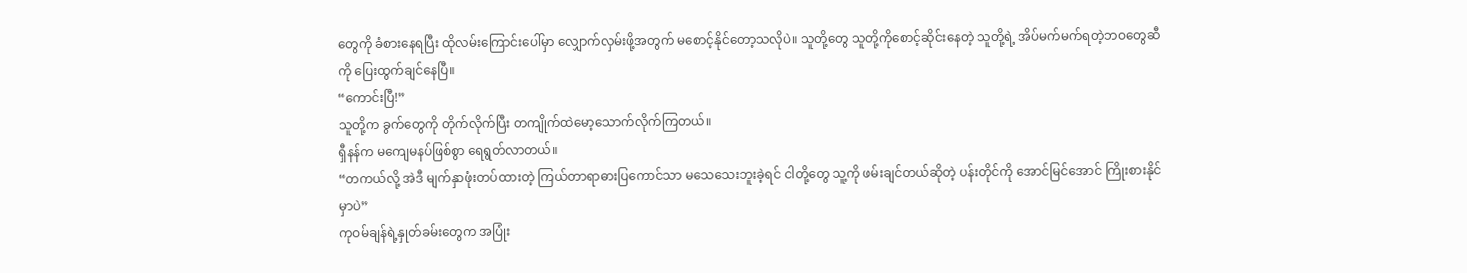တွေကို ခံစားနေရပြီး ထိုလမ်းကြောင်းပေါ်မှာ လျှောက်လှမ်းဖို့အတွက် မစောင့်နိုင်တော့သလိုပဲ။ သူတို့တွေ သူတို့ကိုစောင့်ဆိုင်းနေတဲ့ သူတို့ရဲ့ အိပ်မက်မက်ရတဲ့ဘဝတွေဆီကို ပြေးထွက်ချင်နေပြီ။
“ကောင်းပြီ!”
သူတို့က ခွက်တွေကို တိုက်လိုက်ပြီး တကျိုက်ထဲမော့သောက်လိုက်ကြတယ်။
ရှီနန်က မကျေမနပ်ဖြစ်စွာ ရေရွတ်လာတယ်။
“တကယ်လို့ အဲဒီ မျက်နှာဖုံးတပ်ထားတဲ့ ကြယ်တာရာဓားပြကောင်သာ မသေသေးဘူးခဲ့ရင် ငါတို့တွေ သူ့ကို ဖမ်းချင်တယ်ဆိုတဲ့ ပန်းတိုင်ကို အောင်မြင်အောင် ကြိုးစားနိုင်မှာပဲ”
ကုဝမ်ချန်ရဲ့နှုတ်ခမ်းတွေက အပြုံး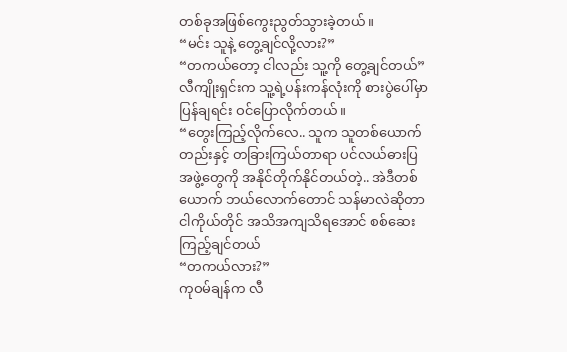တစ်ခုအဖြစ်ကွေးညွတ်သွားခဲ့တယ်။
“မင်း သူနဲ့ တွေ့ချင်လို့လား?”
“တကယ်တော့ ငါလည်း သူ့ကို တွေ့ချင်တယ်”
လီကျိုးရှင်းက သူ့ရဲ့ပန်းကန်လုံးကို စားပွဲပေါ်မှာ ပြန်ချရင်း ဝင်ပြောလိုက်တယ်။
“တွေးကြည့်လိုက်လေ.. သူက သူတစ်ယောက်တည်းနှင့် တခြားကြယ်တာရာ ပင်လယ်ဓားပြအဖွဲ့တွေကို အနိုင်တိုက်နိုင်တယ်တဲ့.. အဲဒီတစ်ယောက် ဘယ်လောက်တောင် သန်မာလဲဆိုတာ ငါကိုယ်တိုင် အသိအကျသိရအောင် စစ်ဆေးကြည့်ချင်တယ်
“တကယ်လား?”
ကုဝမ်ချန်က လီ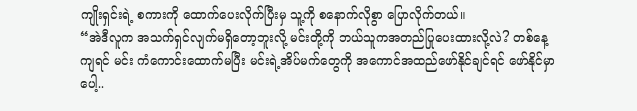ကျိုးရှင်းရဲ့ စကားကို ထောက်ပေးလိုက်ပြီးမှ သူ့ကို စနောက်လိုစွာ ပြောလိုက်တယ်။
“အဲဒီလူက အသက်ရှင်လျက်မရှိတော့ဘူးလို့ မင်းတို့ကို ဘယ်သူကအတည်ပြုပေးထားလို့လဲ? တစ်နေ့ကျရင် မင်း ကံကောင်းထောက်မပြီး မင်းရဲ့အိပ်မက်တွေကို အကောင်အထည်ဖော်နိုင်ချင်ရင် ဖော်နိုင်မှာပေါ့..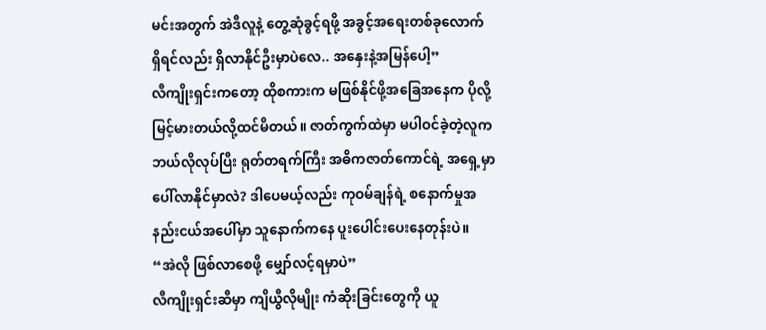မင်းအတွက် အဲဒီလူနဲ့ တွေ့ဆုံခွင့်ရဖို့ အခွင့်အရေးတစ်ခုလောက် ရှိရင်လည်း ရှိလာနိုင်ဦးမှာပဲလေ.. အနှေးနဲ့အမြန်ပေါ့”
လီကျိုးရှင်းကတော့ ထိုစကားက မဖြစ်နိုင်ဖို့အခြေအနေက ပိုလို့မြင့်မားတယ်လို့ထင်မိတယ်။ ဇာတ်ကွက်ထဲမှာ မပါဝင်ခဲ့တဲ့လူက ဘယ်လိုလုပ်ပြီး ရုတ်တရက်ကြီး အဓိကဇာတ်ကောင်ရဲ့ အရှေ့မှာပေါ်လာနိုင်မှာလဲ? ဒါပေမယ့်လည်း ကုဝမ်ချန်ရဲ့ စနောက်မှုအနည်းငယ်အပေါ်မှာ သူနောက်ကနေ ပူးပေါင်းပေးနေတုန်းပဲ။
“အဲလို ဖြစ်လာစေဖို့ မျှော်လင့်ရမှာပဲ”
လီကျိုးရှင်းဆီမှာ ကျိယွီလိုမျိုး ကံဆိုးခြင်းတွေကို ယူ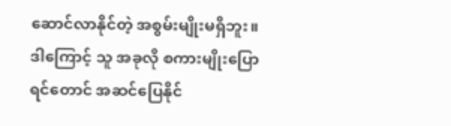ဆောင်လာနိုင်တဲ့ အစွမ်းမျိုးမရှိဘူး။ ဒါကြောင့် သူ အခုလို စကားမျိုးပြောရင်တောင် အဆင်ပြေနိုင်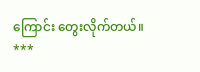ကြောင်း တွေးလိုက်တယ်။
***